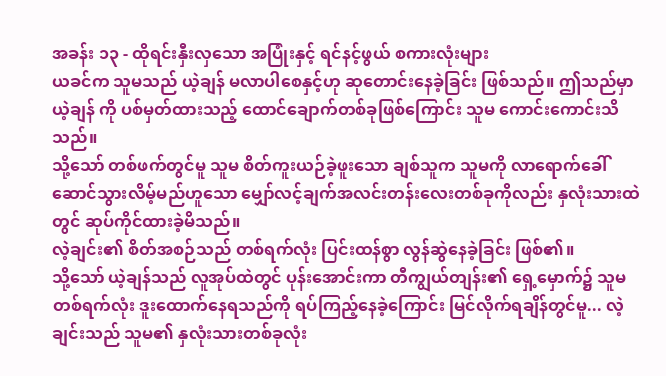အခန်း ၁၃ - ထိုရင်းနှီးလှသော အပြုံးနှင့် ရင်နင့်ဖွယ် စကားလုံးများ
ယခင်က သူမသည် ယဲ့ချန် မလာပါစေနှင့်ဟု ဆုတောင်းနေခဲ့ခြင်း ဖြစ်သည်။ ဤသည်မှာ ယဲ့ချန် ကို ပစ်မှတ်ထားသည့် ထောင်ချောက်တစ်ခုဖြစ်ကြောင်း သူမ ကောင်းကောင်းသိသည်။
သို့သော် တစ်ဖက်တွင်မူ သူမ စိတ်ကူးယဉ်ခဲ့ဖူးသော ချစ်သူက သူမကို လာရောက်ခေါ်ဆောင်သွားလိမ့်မည်ဟူသော မျှော်လင့်ချက်အလင်းတန်းလေးတစ်ခုကိုလည်း နှလုံးသားထဲတွင် ဆုပ်ကိုင်ထားခဲ့မိသည်။
လဲ့ချင်း၏ စိတ်အစဉ်သည် တစ်ရက်လုံး ပြင်းထန်စွာ လွန်ဆွဲနေခဲ့ခြင်း ဖြစ်၏။
သို့သော် ယဲ့ချန်သည် လူအုပ်ထဲတွင် ပုန်းအောင်းကာ တီကျွယ်တျန်း၏ ရှေ့မှောက်၌ သူမ တစ်ရက်လုံး ဒူးထောက်နေရသည်ကို ရပ်ကြည့်နေခဲ့ကြောင်း မြင်လိုက်ရချိန်တွင်မူ... လဲ့ချင်းသည် သူမ၏ နှလုံးသားတစ်ခုလုံး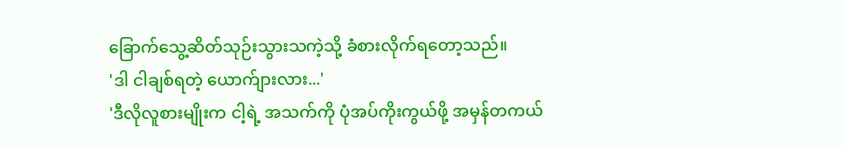ခြောက်သွေ့ဆိတ်သုဉ်းသွားသကဲ့သို့ ခံစားလိုက်ရတော့သည်။
'ဒါ ငါချစ်ရတဲ့ ယောက်ျားလား...'
'ဒီလိုလူစားမျိုးက ငါ့ရဲ့ အသက်ကို ပုံအပ်ကိုးကွယ်ဖို့ အမှန်တကယ်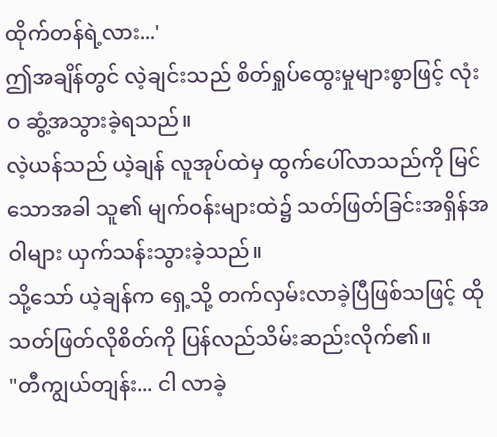ထိုက်တန်ရဲ့လား...'
ဤအချိန်တွင် လဲ့ချင်းသည် စိတ်ရှုပ်ထွေးမှုများစွာဖြင့် လုံးဝ ဆွံ့အသွားခဲ့ရသည်။
လဲ့ယန်သည် ယဲ့ချန် လူအုပ်ထဲမှ ထွက်ပေါ်လာသည်ကို မြင်သောအခါ သူ၏ မျက်ဝန်းများထဲ၌ သတ်ဖြတ်ခြင်းအရှိန်အဝါများ ယှက်သန်းသွားခဲ့သည်။
သို့သော် ယဲ့ချန်က ရှေ့သို့ တက်လှမ်းလာခဲ့ပြီဖြစ်သဖြင့် ထိုသတ်ဖြတ်လိုစိတ်ကို ပြန်လည်သိမ်းဆည်းလိုက်၏။
"တီကျွယ်တျန်း... ငါ လာခဲ့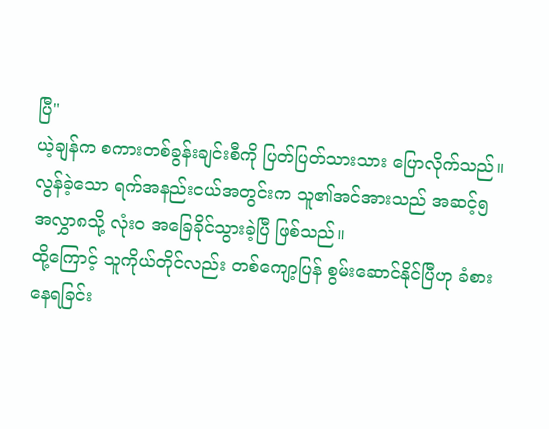ပြီ"
ယဲ့ချန်က စကားတစ်ခွန်းချင်းစီကို ပြတ်ပြတ်သားသား ပြောလိုက်သည်။
လွန်ခဲ့သော ရက်အနည်းငယ်အတွင်းက သူ၏အင်အားသည် အဆင့်၅ အလွှာ၈သို့ လုံးဝ အခြေခိုင်သွားခဲ့ပြီ ဖြစ်သည်။
ထို့ကြောင့် သူကိုယ်တိုင်လည်း တစ်ကျော့ပြန် စွမ်းဆောင်နိုင်ပြီဟု ခံစားနေရခြင်း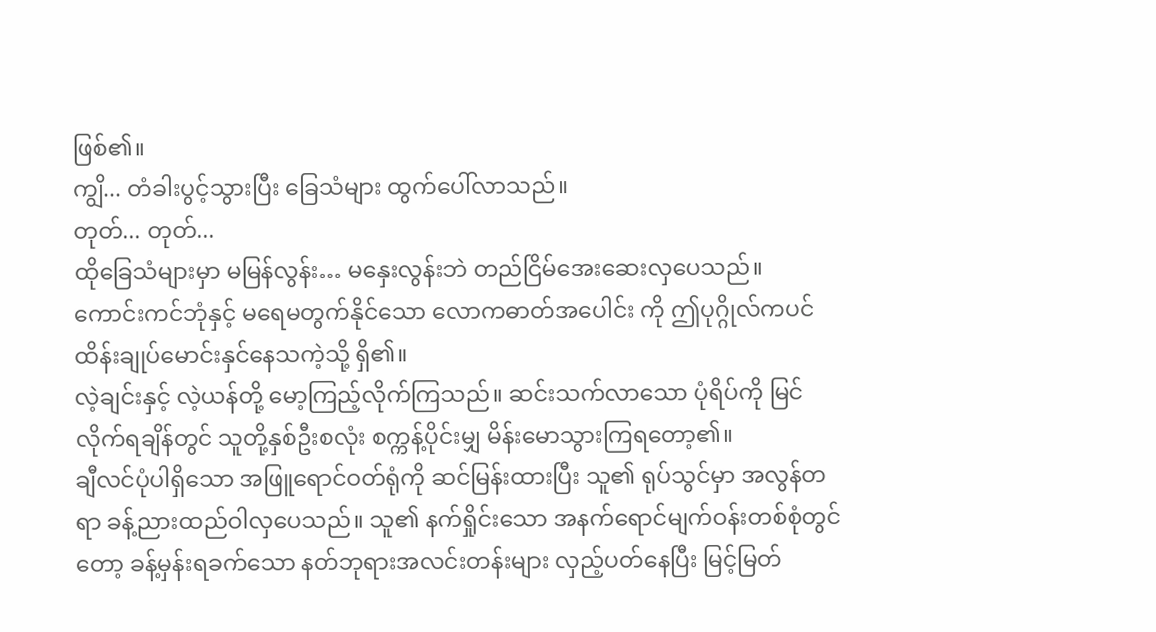ဖြစ်၏။
ကျွိ... တံခါးပွင့်သွားပြီး ခြေသံများ ထွက်ပေါ်လာသည်။
တုတ်... တုတ်...
ထိုခြေသံများမှာ မမြန်လွန်း… မနှေးလွန်းဘဲ တည်ငြိမ်အေးဆေးလှပေသည်။
ကောင်းကင်ဘုံနှင့် မရေမတွက်နိုင်သော လောကဓာတ်အပေါင်း ကို ဤပုဂ္ဂိုလ်ကပင် ထိန်းချုပ်မောင်းနှင်နေသကဲ့သို့ ရှိ၏။
လဲ့ချင်းနှင့် လဲ့ယန်တို့ မော့ကြည့်လိုက်ကြသည်။ ဆင်းသက်လာသော ပုံရိပ်ကို မြင်လိုက်ရချိန်တွင် သူတို့နှစ်ဦးစလုံး စက္ကန့်ပိုင်းမျှ မိန်းမောသွားကြရတော့၏။
ချီလင်ပုံပါရှိသော အဖြူရောင်ဝတ်ရုံကို ဆင်မြန်းထားပြီး သူ၏ ရုပ်သွင်မှာ အလွန်တရာ ခန့်ညားထည်ဝါလှပေသည်။ သူ၏ နက်ရှိုင်းသော အနက်ရောင်မျက်ဝန်းတစ်စုံတွင်တော့ ခန့်မှန်းရခက်သော နတ်ဘုရားအလင်းတန်းများ လှည့်ပတ်နေပြီး မြင့်မြတ်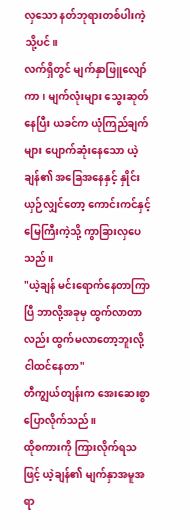လှသော နတ်ဘုရားတစ်ပါးကဲ့သို့ပင်။
လက်ရှိတွင် မျက်နှာဖြူလျော်ကာ၊ မျက်လုံးများ သွေးဆုတ်နေပြီး ယခင်က ယုံကြည်ချက်များ ပျောက်ဆုံးနေသော ယဲ့ချန်၏ အခြေအနေနှင့် နှိုင်းယှဉ်လျှင်တော့ ကောင်းကင်နှင့် မြေကြီးကဲ့သို့ ကွာခြားလှပေသည်။
"ယဲ့ချန် မင်းရောက်နေတာကြာပြီ ဘာလို့အခုမှ ထွက်လာတာလည်း ထွက်မလာတော့ဘူးလို့ ငါထင်နေတာ"
တီကျွယ်တျန်းက အေးဆေးစွာ ပြောလိုက်သည်။
ထိုစကားကို ကြားလိုက်ရသဖြင့် ယဲ့ချန်၏ မျက်နှာအမူအရာ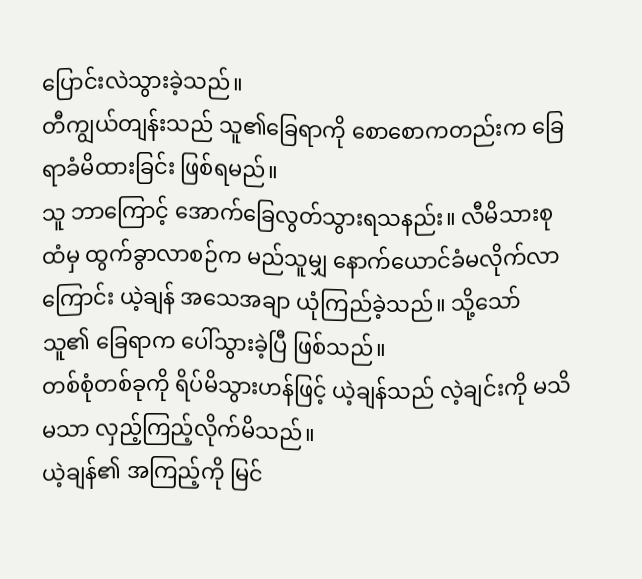ပြောင်းလဲသွားခဲ့သည်။
တီကျွယ်တျန်းသည် သူ၏ခြေရာကို စောစောကတည်းက ခြေရာခံမိထားခြင်း ဖြစ်ရမည်။
သူ ဘာကြောင့် အောက်ခြေလွတ်သွားရသနည်း။ လီမိသားစုထံမှ ထွက်ခွာလာစဉ်က မည်သူမျှ နောက်ယောင်ခံမလိုက်လာကြောင်း ယဲ့ချန် အသေအချာ ယုံကြည်ခဲ့သည်။ သို့သော် သူ၏ ခြေရာက ပေါ်သွားခဲ့ပြီ ဖြစ်သည်။
တစ်စုံတစ်ခုကို ရိပ်မိသွားဟန်ဖြင့် ယဲ့ချန်သည် လဲ့ချင်းကို မသိမသာ လှည့်ကြည့်လိုက်မိသည်။
ယဲ့ချန်၏ အကြည့်ကို မြင်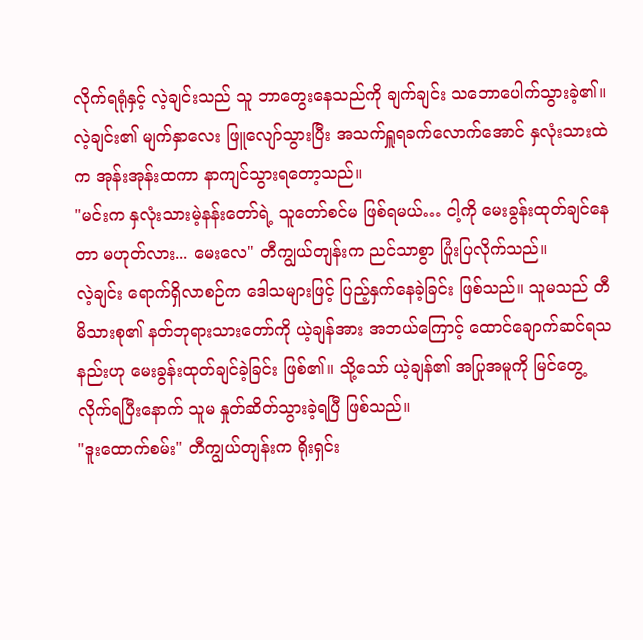လိုက်ရရုံနှင့် လဲ့ချင်းသည် သူ ဘာတွေးနေသည်ကို ချက်ချင်း သဘောပေါက်သွားခဲ့၏။
လဲ့ချင်း၏ မျက်နှာလေး ဖြူလျော်သွားပြီး အသက်ရှူရခက်လောက်အောင် နှလုံးသားထဲက အုန်းအုန်းထကာ နာကျင်သွားရတော့သည်။
"မင်းက နှလုံးသားမဲ့နန်းတော်ရဲ့ သူတော်စင်မ ဖြစ်ရမယ်… ငါ့ကို မေးခွန်းထုတ်ချင်နေတာ မဟုတ်လား... မေးလေ" တီကျွယ်တျန်းက ညင်သာစွာ ပြုံးပြလိုက်သည်။
လဲ့ချင်း ရောက်ရှိလာစဉ်က ဒေါသများဖြင့် ပြည့်နှက်နေခဲ့ခြင်း ဖြစ်သည်။ သူမသည် တီမိသားစု၏ နတ်ဘုရားသားတော်ကို ယဲ့ချန်အား အဘယ်ကြောင့် ထောင်ချောက်ဆင်ရသနည်းဟု မေးခွန်းထုတ်ချင်ခဲ့ခြင်း ဖြစ်၏။ သို့သော် ယဲ့ချန်၏ အပြုအမူကို မြင်တွေ့လိုက်ရပြီးနောက် သူမ နှုတ်ဆိတ်သွားခဲ့ရပြီ ဖြစ်သည်။
"ဒူးထောက်စမ်း" တီကျွယ်တျန်းက ရိုးရှင်း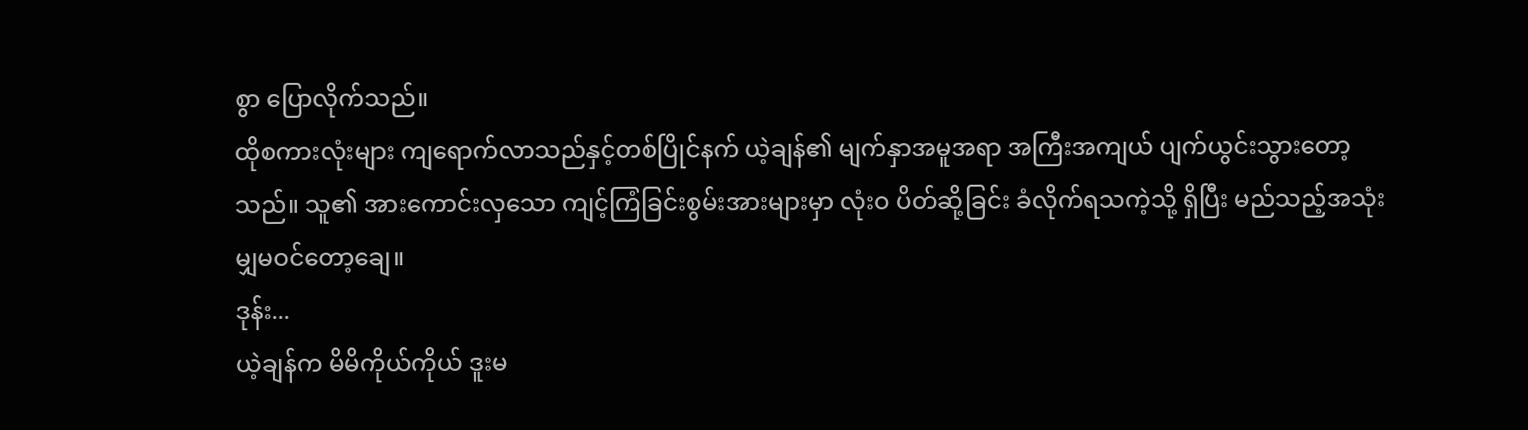စွာ ပြောလိုက်သည်။
ထိုစကားလုံးများ ကျရောက်လာသည်နှင့်တစ်ပြိုင်နက် ယဲ့ချန်၏ မျက်နှာအမူအရာ အကြီးအကျယ် ပျက်ယွင်းသွားတော့သည်။ သူ၏ အားကောင်းလှသော ကျင့်ကြံခြင်းစွမ်းအားများမှာ လုံးဝ ပိတ်ဆို့ခြင်း ခံလိုက်ရသကဲ့သို့ ရှိပြီး မည်သည့်အသုံးမျှမဝင်တော့ချေ။
ဒုန်း...
ယဲ့ချန်က မိမိကိုယ်ကိုယ် ဒူးမ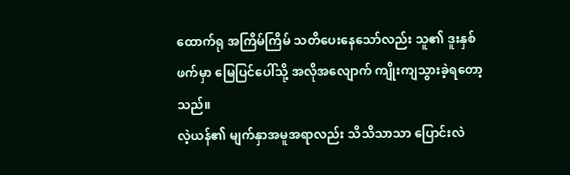ထောက်ရု အကြိမ်ကြိမ် သတိပေးနေသော်လည်း သူ၏ ဒူးနှစ်ဖက်မှာ မြေပြင်ပေါ်သို့ အလိုအလျောက် ကျိုးကျသွားခဲ့ရတော့သည်။
လဲ့ယန်၏ မျက်နှာအမူအရာလည်း သိသိသာသာ ပြောင်းလဲ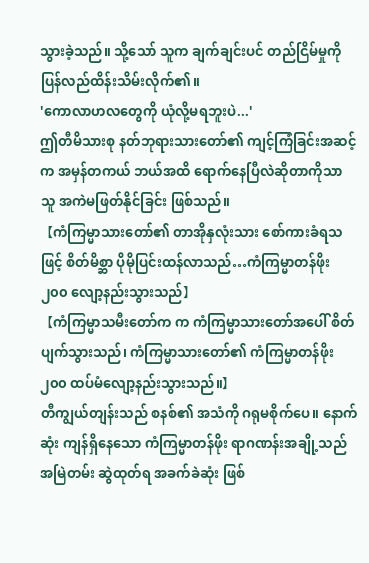သွားခဲ့သည်။ သို့သော် သူက ချက်ချင်းပင် တည်ငြိမ်မှုကို ပြန်လည်ထိန်းသိမ်းလိုက်၏။
'ကောလာဟလတွေကို ယုံလို့မရဘူးပဲ...'
ဤတီမိသားစု နတ်ဘုရားသားတော်၏ ကျင့်ကြံခြင်းအဆင့်က အမှန်တကယ် ဘယ်အထိ ရောက်နေပြီလဲဆိုတာကိုသာ သူ အကဲမဖြတ်နိုင်ခြင်း ဖြစ်သည်။
【ကံကြမ္မာသားတော်၏ တာအိုနှလုံးသား စော်ကားခံရသဖြင့် စိတ်မိစ္ဆာ ပိုမိုပြင်းထန်လာသည်…ကံကြမ္မာတန်ဖိုး ၂၀၀ လျော့နည်းသွားသည်】
【ကံကြမ္မာသမီးတော်က က ကံကြမ္မာသားတော်အပေါ် စိတ်ပျက်သွားသည်၊ ကံကြမ္မာသားတော်၏ ကံကြမ္မာတန်ဖိုး ၂၀၀ ထပ်မံလျော့နည်းသွားသည်။】
တီကျွယ်တျန်းသည် စနစ်၏ အသံကို ဂရုမစိုက်ပေ။ နောက်ဆုံး ကျန်ရှိနေသော ကံကြမ္မာတန်ဖိုး ရာဂဏန်းအချို့သည် အမြဲတမ်း ဆွဲထုတ်ရ အခက်ခဲဆုံး ဖြစ်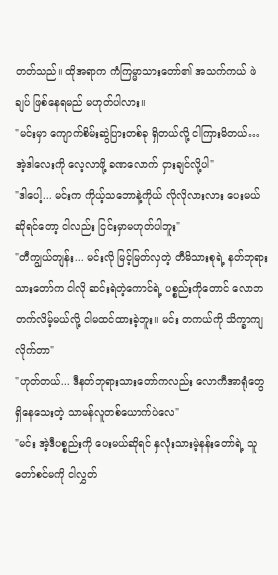တတ်သည်။ ထိုအရာက ကံကြမ္မာသားတော်၏ အသက်ကယ် ဖဲချပ် ဖြစ်နေရမည် မဟုတ်ပါလား။
"မင်းမှာ ကျောက်စိမ်းဆွဲပြားတစ်ခု ရှိတယ်လို့ ငါကြားမိတယ်…အဲ့ဒါလေးကို လေ့လာဖို့ ခဏလောက် ငှားချင်လို့ပါ"
"ဒါပေါ့... မင်းက ကိုယ့်သဘောနဲ့ကိုယ် လိုလိုလားလား ပေးမယ်ဆိုရင်တော့ ငါလည်း ငြင်းမှာမဟုတ်ပါဘူး"
"တီကျွယ်တျန်း... မင်းလို မြင့်မြတ်လှတဲ့ တီမိသားစုရဲ့ နတ်ဘုရားသားတော်က ငါလို ဆင်းရဲတဲ့ကောင်ရဲ့ ပစ္စည်းကိုတောင် လောဘတက်လိမ့်မယ်လို့ ငါမထင်ထားခဲ့ဘူး။ မင်း တကယ်ကို သိက္ခာကျလိုက်တာ"
"ဟုတ်တယ်... ဒီနတ်ဘုရားသားတော်ကလည်း လောကီအာရုံတွေ ရှိနေသေးတဲ့ သာမန်လူတစ်ယောက်ပဲလေ"
"မင်း အဲ့ဒီပစ္စည်းကို ပေးမယ်ဆိုရင် နှလုံးသားမဲ့နန်းတော်ရဲ့ သူတော်စင်မကို ငါလွှတ်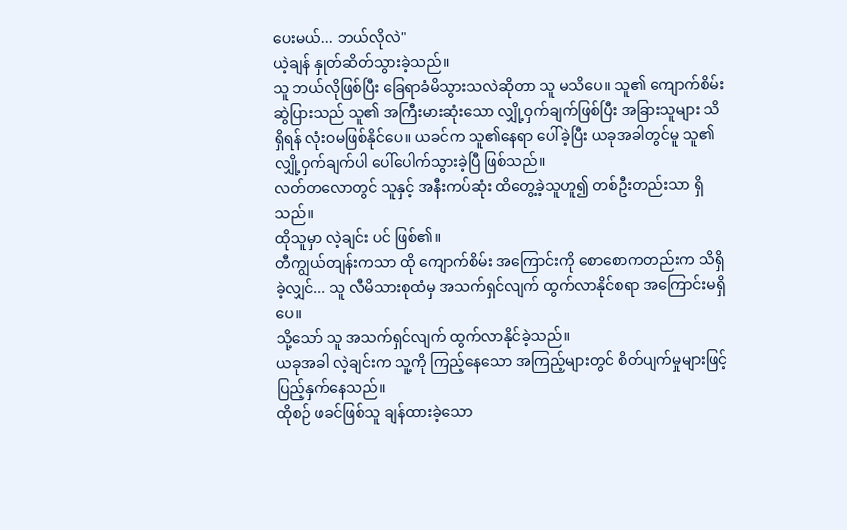ပေးမယ်... ဘယ်လိုလဲ"
ယဲ့ချန် နှုတ်ဆိတ်သွားခဲ့သည်။
သူ ဘယ်လိုဖြစ်ပြီး ခြေရာခံမိသွားသလဲဆိုတာ သူ မသိပေ။ သူ၏ ကျောက်စိမ်းဆွဲပြားသည် သူ၏ အကြီးမားဆုံးသော လျှို့ဝှက်ချက်ဖြစ်ပြီး အခြားသူများ သိရှိရန် လုံးဝမဖြစ်နိုင်ပေ။ ယခင်က သူ၏နေရာ ပေါ်ခဲ့ပြီး ယခုအခါတွင်မူ သူ၏ လျှို့ဝှက်ချက်ပါ ပေါ်ပေါက်သွားခဲ့ပြီ ဖြစ်သည်။
လတ်တလောတွင် သူနှင့် အနီးကပ်ဆုံး ထိတွေ့ခဲ့သူဟူ၍ တစ်ဦးတည်းသာ ရှိသည်။
ထိုသူမှာ လဲ့ချင်း ပင် ဖြစ်၏။
တီကျွယ်တျန်းကသာ ထို ကျောက်စိမ်း အကြောင်းကို စောစောကတည်းက သိရှိခဲ့လျှင်... သူ လီမိသားစုထံမှ အသက်ရှင်လျက် ထွက်လာနိုင်စရာ အကြောင်းမရှိပေ။
သို့သော် သူ အသက်ရှင်လျက် ထွက်လာနိုင်ခဲ့သည်။
ယခုအခါ လဲ့ချင်းက သူ့ကို ကြည့်နေသော အကြည့်များတွင် စိတ်ပျက်မှုများဖြင့် ပြည့်နှက်နေသည်။
ထိုစဉ် ဖခင်ဖြစ်သူ ချန်ထားခဲ့သော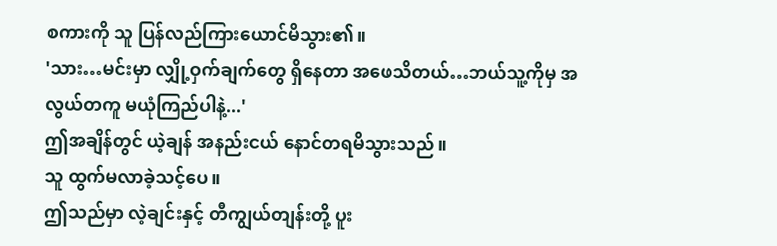စကားကို သူ ပြန်လည်ကြားယောင်မိသွား၏။
'သား…မင်းမှာ လျှို့ဝှက်ချက်တွေ ရှိနေတာ အဖေသိတယ်…ဘယ်သူ့ကိုမှ အလွယ်တကူ မယုံကြည်ပါနဲ့...'
ဤအချိန်တွင် ယဲ့ချန် အနည်းငယ် နောင်တရမိသွားသည်။
သူ ထွက်မလာခဲ့သင့်ပေ။
ဤသည်မှာ လဲ့ချင်းနှင့် တီကျွယ်တျန်းတို့ ပူး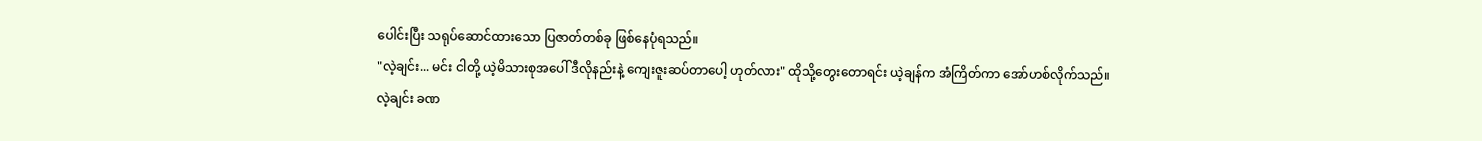ပေါင်းပြီး သရုပ်ဆောင်ထားသော ပြဇာတ်တစ်ခု ဖြစ်နေပုံရသည်။
"လဲ့ချင်း... မင်း ငါတို့ ယဲ့မိသားစုအပေါ် ဒီလိုနည်းနဲ့ ကျေးဇူးဆပ်တာပေါ့ ဟုတ်လား" ထိုသို့တွေးတောရင်း ယဲ့ချန်က အံကြိတ်ကာ အော်ဟစ်လိုက်သည်။
လဲ့ချင်း ခဏ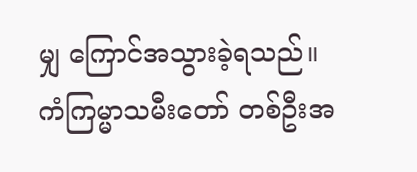မျှ ကြောင်အသွားခဲ့ရသည်။
ကံကြမ္မာသမီးတော် တစ်ဦးအ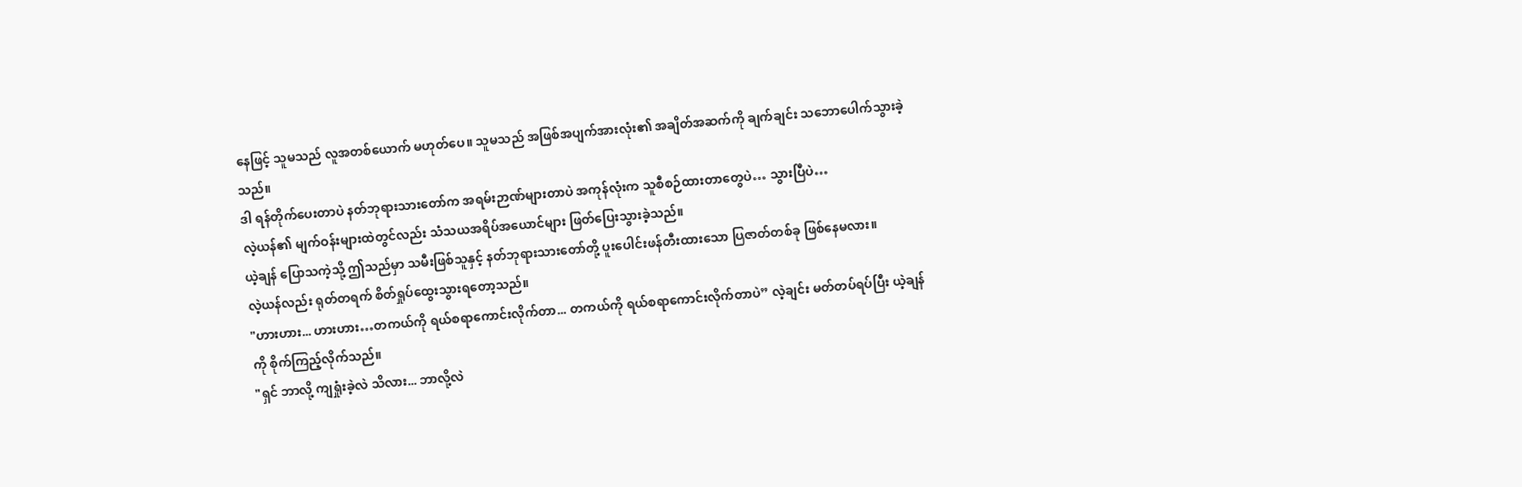နေဖြင့် သူမသည် လူအတစ်ယောက် မဟုတ်ပေ။ သူမသည် အဖြစ်အပျက်အားလုံး၏ အချိတ်အဆက်ကို ချက်ချင်း သဘောပေါက်သွားခဲ့သည်။
ဒါ ရန်တိုက်ပေးတာပဲ နတ်ဘုရားသားတော်က အရမ်းဉာဏ်များတာပဲ အကုန်လုံးက သူစီစဉ်ထားတာတွေပဲ… သွားပြီပဲ…
လဲ့ယန်၏ မျက်ဝန်းများထဲတွင်လည်း သံသယအရိပ်အယောင်များ ဖြတ်ပြေးသွားခဲ့သည်။
ယဲ့ချန် ပြောသကဲ့သို့ ဤသည်မှာ သမီးဖြစ်သူနှင့် နတ်ဘုရားသားတော်တို့ ပူးပေါင်းဖန်တီးထားသော ပြဇာတ်တစ်ခု ဖြစ်နေမလား။
လဲ့ယန်လည်း ရုတ်တရက် စိတ်ရှုပ်ထွေးသွားရတော့သည်။
"ဟားဟား... ဟားဟား…တကယ်ကို ရယ်စရာကောင်းလိုက်တာ... တကယ်ကို ရယ်စရာကောင်းလိုက်တာပဲ” လဲ့ချင်း မတ်တပ်ရပ်ပြီး ယဲ့ချန်ကို စိုက်ကြည့်လိုက်သည်။
"ရှင် ဘာလို့ ကျရှုံးခဲ့လဲ သိလား... ဘာလို့လဲ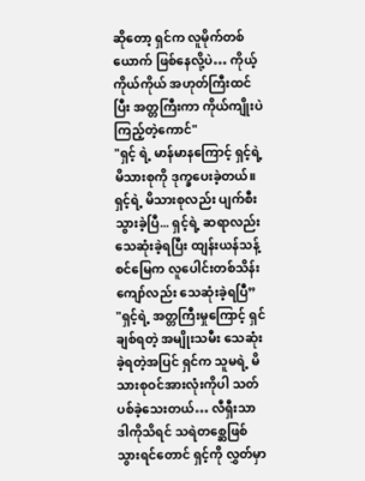ဆိုတော့ ရှင်က လူမိုက်တစ်ယောက် ဖြစ်နေလို့ပဲ… ကိုယ့်ကိုယ်ကိုယ် အဟုတ်ကြီးထင်ပြီး အတ္တကြီးကာ ကိုယ်ကျိုးပဲကြည့်တဲ့ကောင်"
"ရှင့် ရဲ့ မာန်မာနကြောင့် ရှင့်ရဲ့ မိသားစုကို ဒုက္ခပေးခဲ့တယ်။ ရှင့်ရဲ့ မိသားစုလည်း ပျက်စီးသွားခဲ့ပြီ... ရှင့်ရဲ့ ဆရာလည်း သေဆုံးခဲ့ရပြီး ထျန်းယန်သန့်စင်မြေက လူပေါင်းတစ်သိန်းကျော်လည်း သေဆုံးခဲ့ရပြီ”
"ရှင့်ရဲ့ အတ္တကြီးမှုကြောင့် ရှင်ချစ်ရတဲ့ အမျိုးသမီး သေဆုံးခဲ့ရတဲ့အပြင် ရှင်က သူမရဲ့ မိသားစုဝင်အားလုံးကိုပါ သတ်ပစ်ခဲ့သေးတယ်… လီရှီးသာ ဒါကိုသိရင် သရဲတစ္ဆေဖြစ်သွားရင်တောင် ရှင့်ကို လွှတ်မှာ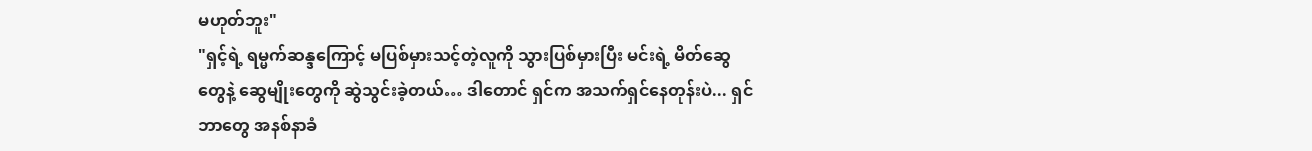မဟုတ်ဘူး"
"ရှင့်ရဲ့ ရမ္မက်ဆန္ဒကြောင့် မပြစ်မှားသင့်တဲ့လူကို သွားပြစ်မှားပြီး မင်းရဲ့ မိတ်ဆွေတွေနဲ့ ဆွေမျိုးတွေကို ဆွဲသွင်းခဲ့တယ်… ဒါတောင် ရှင်က အသက်ရှင်နေတုန်းပဲ... ရှင် ဘာတွေ အနစ်နာခံ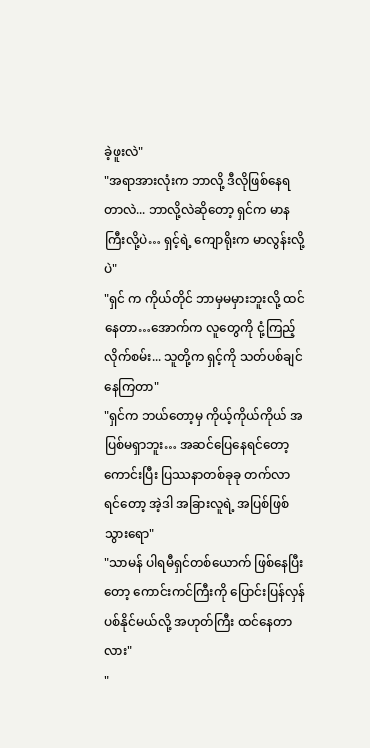ခဲ့ဖူးလဲ"
"အရာအားလုံးက ဘာလို့ ဒီလိုဖြစ်နေရတာလဲ... ဘာလို့လဲဆိုတော့ ရှင်က မာနကြီးလို့ပဲ… ရှင့်ရဲ့ ကျောရိုးက မာလွန်းလို့ပဲ"
"ရှင် က ကိုယ်တိုင် ဘာမှမမှားဘူးလို့ ထင်နေတာ…အောက်က လူတွေကို ငုံ့ကြည့်လိုက်စမ်း... သူတို့က ရှင့်ကို သတ်ပစ်ချင်နေကြတာ"
"ရှင်က ဘယ်တော့မှ ကိုယ့်ကိုယ်ကိုယ် အပြစ်မရှာဘူး… အဆင်ပြေနေရင်တော့ ကောင်းပြီး ပြဿနာတစ်ခုခု တက်လာရင်တော့ အဲ့ဒါ အခြားလူရဲ့ အပြစ်ဖြစ်သွားရော"
"သာမန် ပါရမီရှင်တစ်ယောက် ဖြစ်နေပြီးတော့ ကောင်းကင်ကြီးကို ပြောင်းပြန်လှန်ပစ်နိုင်မယ်လို့ အဟုတ်ကြီး ထင်နေတာလား"
"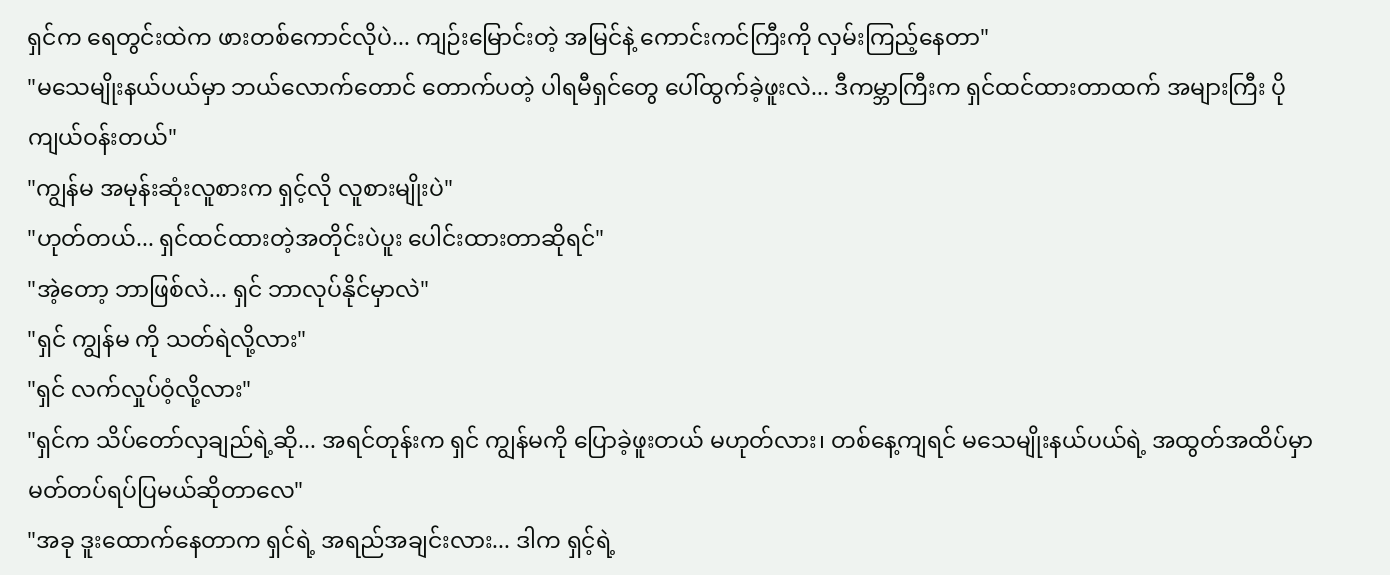ရှင်က ရေတွင်းထဲက ဖားတစ်ကောင်လိုပဲ... ကျဉ်းမြောင်းတဲ့ အမြင်နဲ့ ကောင်းကင်ကြီးကို လှမ်းကြည့်နေတာ"
"မသေမျိုးနယ်ပယ်မှာ ဘယ်လောက်တောင် တောက်ပတဲ့ ပါရမီရှင်တွေ ပေါ်ထွက်ခဲ့ဖူးလဲ... ဒီကမ္ဘာကြီးက ရှင်ထင်ထားတာထက် အများကြီး ပိုကျယ်ဝန်းတယ်"
"ကျွန်မ အမုန်းဆုံးလူစားက ရှင့်လို လူစားမျိုးပဲ"
"ဟုတ်တယ်... ရှင်ထင်ထားတဲ့အတိုင်းပဲပူး ပေါင်းထားတာဆိုရင်"
"အဲ့တော့ ဘာဖြစ်လဲ... ရှင် ဘာလုပ်နိုင်မှာလဲ"
"ရှင် ကျွန်မ ကို သတ်ရဲလို့လား"
"ရှင် လက်လှုပ်ဝံ့လို့လား"
"ရှင်က သိပ်တော်လှချည်ရဲ့ဆို... အရင်တုန်းက ရှင် ကျွန်မကို ပြောခဲ့ဖူးတယ် မဟုတ်လား၊ တစ်နေ့ကျရင် မသေမျိုးနယ်ပယ်ရဲ့ အထွတ်အထိပ်မှာ မတ်တပ်ရပ်ပြမယ်ဆိုတာလေ"
"အခု ဒူးထောက်နေတာက ရှင်ရဲ့ အရည်အချင်းလား... ဒါက ရှင့်ရဲ့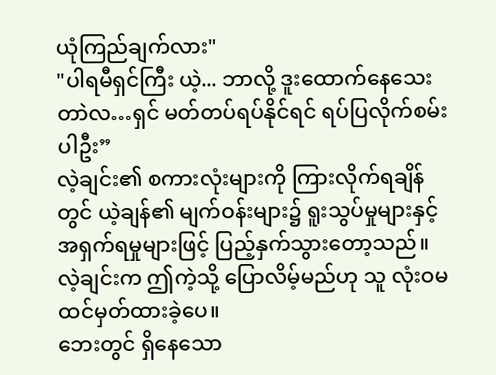ယုံကြည်ချက်လား"
"ပါရမီရှင်ကြီး ယဲ့... ဘာလို့ ဒူးထောက်နေသေးတာဲလ…ရှင် မတ်တပ်ရပ်နိုင်ရင် ရပ်ပြလိုက်စမ်းပါဦး”
လဲ့ချင်း၏ စကားလုံးများကို ကြားလိုက်ရချိန်တွင် ယဲ့ချန်၏ မျက်ဝန်းများ၌ ရူးသွပ်မှုများနှင့် အရှက်ရမှုများဖြင့် ပြည့်နှက်သွားတော့သည်။
လဲ့ချင်းက ဤကဲ့သို့ ပြောလိမ့်မည်ဟု သူ လုံးဝမထင်မှတ်ထားခဲ့ပေ။
ဘေးတွင် ရှိနေသော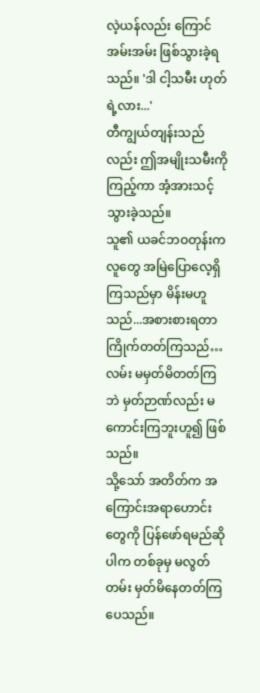လဲ့ယန်လည်း ကြောင်အမ်းအမ်း ဖြစ်သွားခဲ့ရသည်။ 'ဒါ ငါ့သမီး ဟုတ်ရဲ့လား...'
တီကျွယ်တျန်းသည်လည်း ဤအမျိုးသမီးကို ကြည့်ကာ အံ့အားသင့်သွားခဲ့သည်။
သူ၏ ယခင်ဘဝတုန်းက လူတွေ အမြဲပြောလေ့ရှိကြသည်မှာ မိန်းမဟူသည်...အစားစားရတာ ကြိုက်တတ်ကြသည်…လမ်း မမှတ်မိတတ်ကြဘဲ မှတ်ဉာဏ်လည်း မကောင်းကြဘူးဟူ၍ ဖြစ်သည်။
သို့သော် အတိတ်က အကြောင်းအရာဟောင်းတွေကို ပြန်ဖော်ရမည်ဆိုပါက တစ်ခုမှ မလွတ်တမ်း မှတ်မိနေတတ်ကြပေသည်။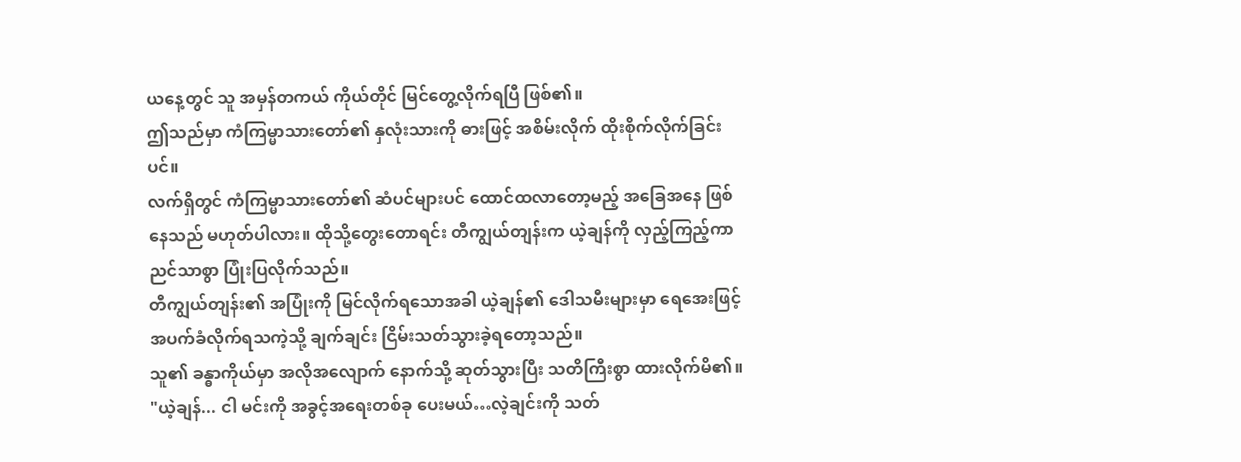ယနေ့တွင် သူ အမှန်တကယ် ကိုယ်တိုင် မြင်တွေ့လိုက်ရပြီ ဖြစ်၏။
ဤသည်မှာ ကံကြမ္မာသားတော်၏ နှလုံးသားကို ဓားဖြင့် အစိမ်းလိုက် ထိုးစိုက်လိုက်ခြင်းပင်။
လက်ရှိတွင် ကံကြမ္မာသားတော်၏ ဆံပင်များပင် ထောင်ထလာတော့မည့် အခြေအနေ ဖြစ်နေသည် မဟုတ်ပါလား။ ထိုသို့တွေးတောရင်း တီကျွယ်တျန်းက ယဲ့ချန်ကို လှည့်ကြည့်ကာ ညင်သာစွာ ပြုံးပြလိုက်သည်။
တီကျွယ်တျန်း၏ အပြုံးကို မြင်လိုက်ရသောအခါ ယဲ့ချန်၏ ဒေါသမီးများမှာ ရေအေးဖြင့် အပက်ခံလိုက်ရသကဲ့သို့ ချက်ချင်း ငြိမ်းသတ်သွားခဲ့ရတော့သည်။
သူ၏ ခန္ဓာကိုယ်မှာ အလိုအလျောက် နောက်သို့ ဆုတ်သွားပြီး သတိကြီးစွာ ထားလိုက်မိ၏။
"ယဲ့ချန်... ငါ မင်းကို အခွင့်အရေးတစ်ခု ပေးမယ်…လဲ့ချင်းကို သတ်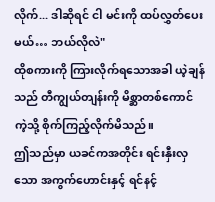လိုက်... ဒါဆိုရင် ငါ မင်းကို ထပ်လွှတ်ပေးမယ်… ဘယ်လိုလဲ"
ထိုစကားကို ကြားလိုက်ရသောအခါ ယဲ့ချန်သည် တီကျွယ်တျန်းကို မိစ္ဆာတစ်ကောင်ကဲ့သို့ စိုက်ကြည့်လိုက်မိသည်။
ဤသည်မှာ ယခင်ကအတိုင်း ရင်းနှီးလှသော အကွက်ဟောင်းနှင့် ရင်နင့်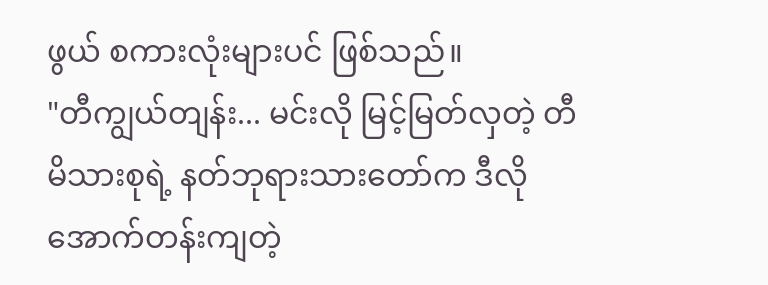ဖွယ် စကားလုံးများပင် ဖြစ်သည်။
"တီကျွယ်တျန်း... မင်းလို မြင့်မြတ်လှတဲ့ တီမိသားစုရဲ့ နတ်ဘုရားသားတော်က ဒီလို အောက်တန်းကျတဲ့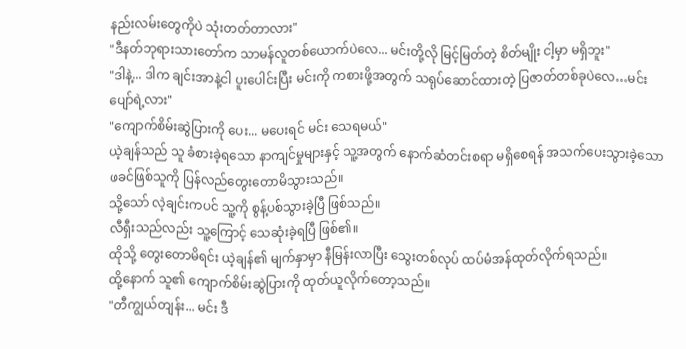နည်းလမ်းတွေကိုပဲ သုံးတတ်တာလား"
"ဒီနတ်ဘုရားသားတော်က သာမန်လူတစ်ယောက်ပဲလေ... မင်းတို့လို မြင့်မြတ်တဲ့ စိတ်မျိုး ငါ့မှာ မရှိဘူး"
"ဒါနဲ့... ဒါက ချင်းအာနဲ့ငါ ပူးပေါင်းပြီး မင်းကို ကစားဖို့အတွက် သရုပ်ဆောင်ထားတဲ့ ပြဇာတ်တစ်ခုပဲလေ…မင်း ပျော်ရဲ့လား"
"ကျောက်စိမ်းဆွဲပြားကို ပေး... မပေးရင် မင်း သေရမယ်"
ယဲ့ချန်သည် သူ ခံစားခဲ့ရသော နာကျင်မှုများနှင့် သူ့အတွက် နောက်ဆံတင်းစရာ မရှိစေရန် အသက်ပေးသွားခဲ့သော ဖခင်ဖြစ်သူကို ပြန်လည်တွေးတောမိသွားသည်။
သို့သော် လဲ့ချင်းကပင် သူ့ကို စွန့်ပစ်သွားခဲ့ပြီ ဖြစ်သည်။
လီရှီးသည်လည်း သူ့ကြောင့် သေဆုံးခဲ့ရပြီ ဖြစ်၏။
ထိုသို့ တွေးတောမိရင်း ယဲ့ချန်၏ မျက်နှာမှာ နီမြန်းလာပြီး သွေးတစ်လုပ် ထပ်မံအန်ထုတ်လိုက်ရသည်။
ထို့နောက် သူ၏ ကျောက်စိမ်းဆွဲပြားကို ထုတ်ယူလိုက်တော့သည်။
"တီကျွယ်တျန်း... မင်း ဒီ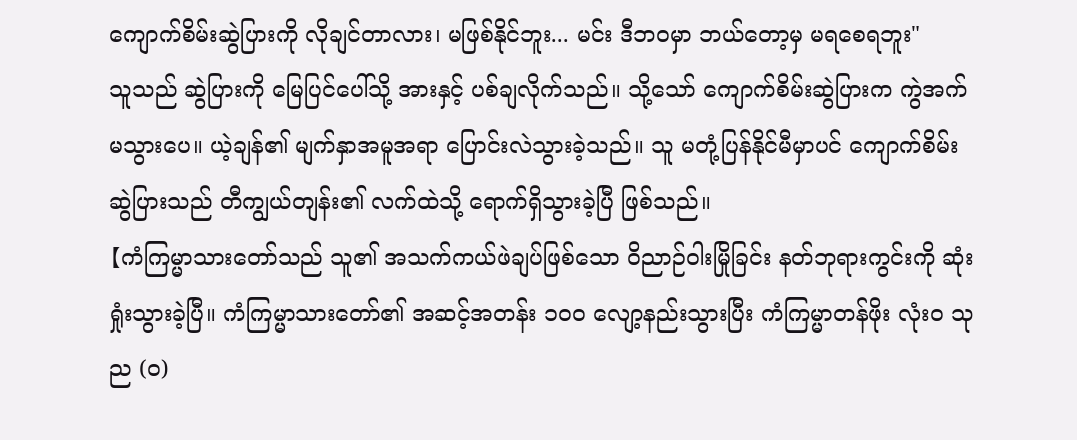ကျောက်စိမ်းဆွဲပြားကို လိုချင်တာလား၊ မဖြစ်နိုင်ဘူး... မင်း ဒီဘဝမှာ ဘယ်တော့မှ မရစေရဘူး"
သူသည် ဆွဲပြားကို မြေပြင်ပေါ်သို့ အားနှင့် ပစ်ချလိုက်သည်။ သို့သော် ကျောက်စိမ်းဆွဲပြားက ကွဲအက်မသွားပေ။ ယဲ့ချန်၏ မျက်နှာအမူအရာ ပြောင်းလဲသွားခဲ့သည်။ သူ မတုံ့ပြန်နိုင်မီမှာပင် ကျောက်စိမ်းဆွဲပြားသည် တီကျွယ်တျန်း၏ လက်ထဲသို့ ရောက်ရှိသွားခဲ့ပြီ ဖြစ်သည်။
【ကံကြမ္မာသားတော်သည် သူ၏ အသက်ကယ်ဖဲချပ်ဖြစ်သော ဝိညာဉ်ဝါးမြိုခြင်း နတ်ဘုရားကွင်းကို ဆုံးရှုံးသွားခဲ့ပြီ။ ကံကြမ္မာသားတော်၏ အဆင့်အတန်း ၁၀၀ လျော့နည်းသွားပြီး ကံကြမ္မာတန်ဖိုး လုံးဝ သုည (၀)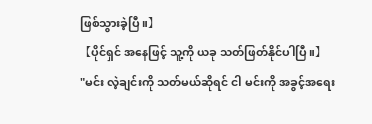ဖြစ်သွားခဲ့ပြီ။】
【ပိုင်ရှင် အနေဖြင့် သူ့ကို ယခု သတ်ဖြတ်နိုင်ပါပြီ။】
"မင်း လဲ့ချင်းကို သတ်မယ်ဆိုရင် ငါ မင်းကို အခွင့်အရေး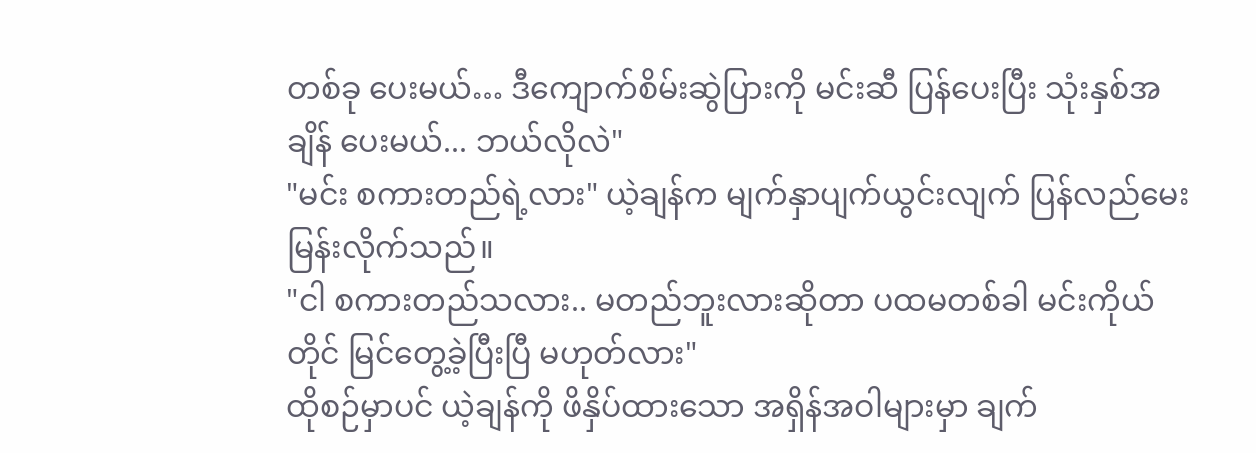တစ်ခု ပေးမယ်… ဒီကျောက်စိမ်းဆွဲပြားကို မင်းဆီ ပြန်ပေးပြီး သုံးနှစ်အချိန် ပေးမယ်... ဘယ်လိုလဲ"
"မင်း စကားတည်ရဲ့လား" ယဲ့ချန်က မျက်နှာပျက်ယွင်းလျက် ပြန်လည်မေးမြန်းလိုက်သည်။
"ငါ စကားတည်သလား.. မတည်ဘူးလားဆိုတာ ပထမတစ်ခါ မင်းကိုယ်တိုင် မြင်တွေ့ခဲ့ပြီးပြီ မဟုတ်လား"
ထိုစဉ်မှာပင် ယဲ့ချန်ကို ဖိနှိပ်ထားသော အရှိန်အဝါများမှာ ချက်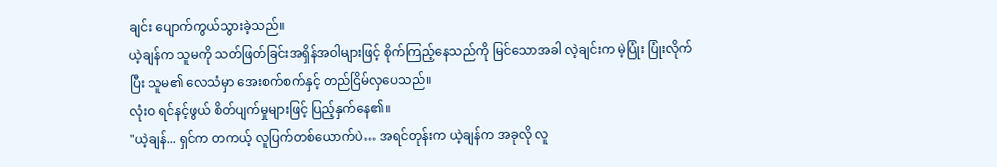ချင်း ပျောက်ကွယ်သွားခဲ့သည်။
ယဲ့ချန်က သူမကို သတ်ဖြတ်ခြင်းအရှိန်အဝါများဖြင့် စိုက်ကြည့်နေသည်ကို မြင်သောအခါ လဲ့ချင်းက မဲ့ပြုံး ပြုံးလိုက်ပြီး သူမ၏ လေသံမှာ အေးစက်စက်နှင့် တည်ငြိမ်လှပေသည်။
လုံးဝ ရင်နင့်ဖွယ် စိတ်ပျက်မှုများဖြင့် ပြည့်နှက်နေ၏။
"ယဲ့ချန်... ရှင်က တကယ့် လူပြက်တစ်ယောက်ပဲ… အရင်တုန်းက ယဲ့ချန်က အခုလို လူ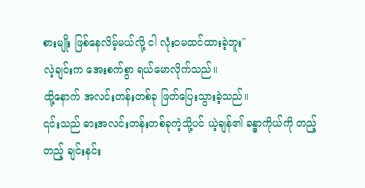စားမျိုး ဖြစ်နေလိမ့်မယ်လို့ ငါ လုံးဝမထင်ထားခဲ့ဘူး"
လဲ့ချင်းက အေးစက်စွာ ရယ်မောလိုက်သည်။
ထို့နောက် အလင်းတန်းတစ်ခု ဖြတ်ပြေးသွားခဲ့သည်။
၎င်းသည် ဓားအလင်းတန်းတစ်ခုကဲ့သို့ပင် ယဲ့ချန်၏ ခန္ဓာကိုယ်ကို တည့်တည့် ချင်းနင်း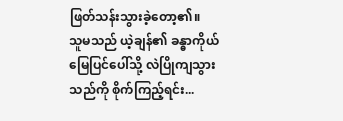ဖြတ်သန်းသွားခဲ့တော့၏။
သူမသည် ယဲ့ချန်၏ ခန္ဓာကိုယ် မြေပြင်ပေါ်သို့ လဲပြိုကျသွားသည်ကို စိုက်ကြည့်ရင်း...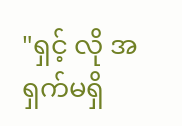"ရှင့် လို အရှက်မရှိ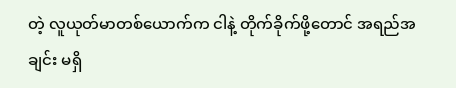တဲ့ လူယုတ်မာတစ်ယောက်က ငါနဲ့ တိုက်ခိုက်ဖို့တောင် အရည်အချင်း မရှိ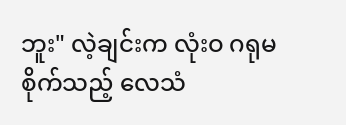ဘူး" လဲ့ချင်းက လုံးဝ ဂရုမစိုက်သည့် လေသံ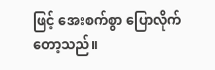ဖြင့် အေးစက်စွာ ပြောလိုက်တော့သည်။